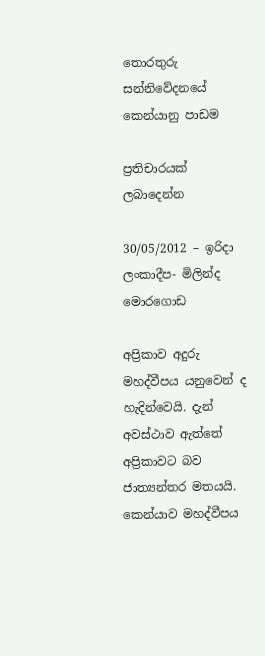තොරතුරු සන්නිවේදනයේ කෙන්යානු පාඩම

ප්‍රතිචාරයක් ලබාදෙන්න

30/05/2012 – ඉරිදා ලංකාදීප- මිලින්ද මොරගොඩ

අප්‍රිකාව අදුරු මහද්වීපය යනුවෙන් ද හැදින්වෙයි. දැන් අවස්ථාව ඇත්තේ අප්‍රිකාවට බව ජාත්‍යන්තර මතයයි. කෙන්යාව මහද්වීපය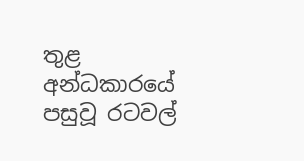තුළ අන්ධකාරයේ පසුවූ රටවල්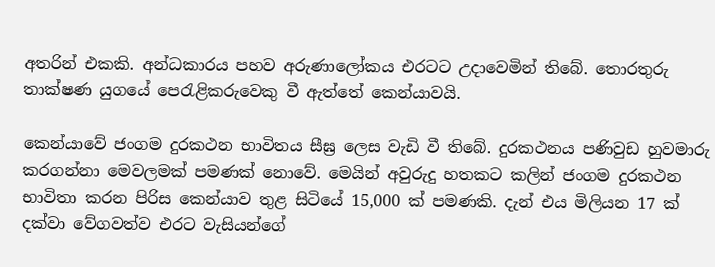අතරින් එකකි. අන්ධකාරය පහව අරුණාලෝකය එරටට උදාවෙමින් තිබේ. තොරතුරු තාක්ෂණ යුගයේ පෙරැළිකරුවෙකු වී ඇත්තේ කෙන්යාවයි.

කෙන්යාවේ ජංගම දුරකථන භාවිතය සීඝ්‍ර ලෙස වැඩි වී තිබේ. දුරකථනය පණිවුඩ හුවමාරු කරගන්නා මෙවලමක් පමණක් නොවේ. මෙයින් අවුරුදු හතකට කලින් ජංගම දුරකථන භාවිතා කරන පිරිස කෙන්යාව තුළ සිටියේ 15,000 ක් පමණකි. දැන් එය මිලියන 17 ක් දක්වා වේගවත්ව එරට වැසියන්ගේ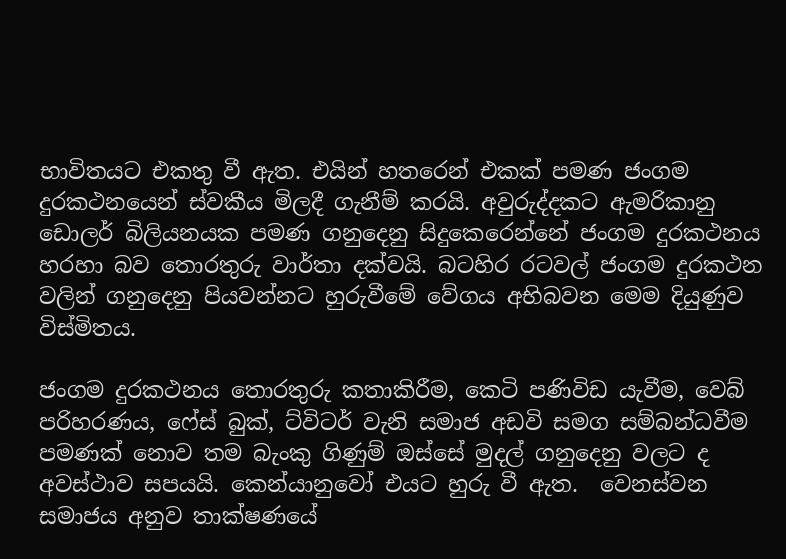භාවිතයට එකතු වී ඇත. එයින් හතරෙන් එකක් පමණ ජංගම දුරකථනයෙන් ස්වකීය මිලදී ගැනීම් කරයි. අවුරුද්දකට ඇමරිකානු ඩොලර් බිලියනයක පමණ ගනුදෙනු සිදුකෙරෙන්නේ ජංගම දුරකථනය හරහා බව තොරතුරු වාර්තා දක්වයි. බටහිර රටවල් ජංගම දුරකථන වලින් ගනුදෙනු පියවන්නට හුරුවීමේ වේගය අභිබවන මෙම දියුණුව විස්මිතය.

ජංගම දුරකථනය තොරතුරු කතාකිරීම, කෙටි පණිවිඩ යැවීම, වෙබ් පරිහරණය, ෆේස් බුක්, ට්විටර් වැනි සමාජ අඩවි සමග සම්බන්ධවීම පමණක් නොව තම බැංකු ගිණුම් ඔස්සේ මුදල් ගනුදෙනු වලට ද අවස්ථාව සපයයි. කෙන්යානුවෝ එයට හුරු වී ඇත.  වෙනස්වන සමාජය අනුව තාක්ෂණයේ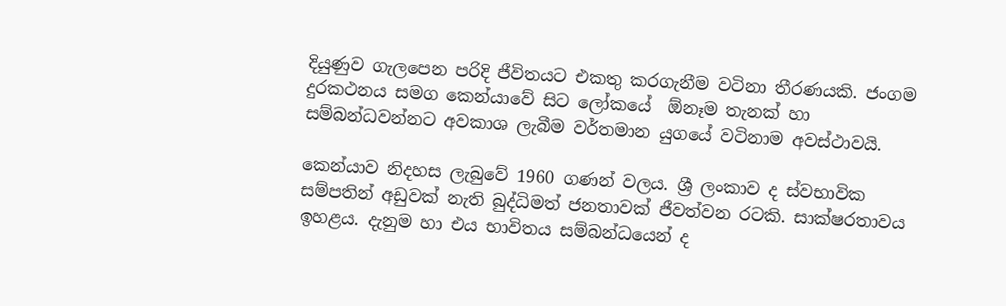දියුණුව ගැලපෙන පරිදි ජීවිතයට එකතු කරගැනීම වටිනා තීරණයකි. ජංගම දුරකථනය සමග කෙන්යාවේ සිට ලෝකයේ  ඕනෑම තැනක් හා සම්බන්ධවන්නට අවකාශ ලැබීම වර්තමාන යුගයේ වටිනාම අවස්ථාවයි.

කෙන්යාව නිදහස ලැබුවේ 1960 ගණන් වලය. ශ්‍රී ලංකාව ද ස්වභාවික සම්පතින් අඩුවක් නැති බුද්ධිමත් ජනතාවක් ජීවත්වන රටකි. සාක්ෂරතාවය ඉහළය. දැනුම හා එය භාවිතය සම්බන්ධයෙන් ද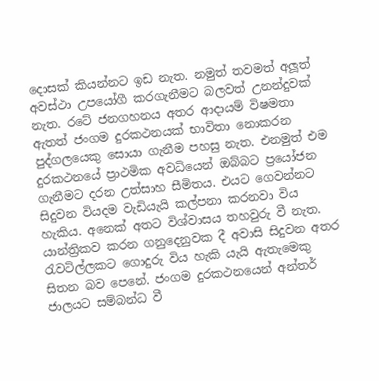දොසක් කියන්නට ඉඩ නැත. නමුත් තවමත් අලූත් අවස්ථා උපයෝගී කරගැනීමට බලවත් උනන්දුවක් නැත. රටේ ජනගහනය අතර ආදායම් විෂමතා ඇතත් ජංගම දුරකථනයක් භාවිතා නොකරන පුද්ගලයෙකු සොයා ගැනීම පහසු නැත. එනමුත් එම දුරකථනයේ ප්‍රාථමික අවධියෙන් ඔබ්බට ප්‍රයෝජන ගැනීමට දරන උත්සාහ සීමිතය. එයට ගෙවන්නට සිදුවන වියදම වැඩියැයි කල්පනා කරනවා විය හැකිය. අනෙක් අතට විශ්වාසය තහවුරු වී නැත. යාන්ත්‍රිකව කරන ගනුදෙනුවක දී අවාසි සිදුවන අතර රැවටිල්ලකට ගොදුරු විය හැකි යැයි ඇතැමෙකු සිතන බව පෙනේ. ජංගම දුරකථනයෙන් අන්තර් ජාලයට සම්බන්ධ වී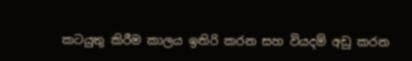කටයුතු කිරීම කාලය ඉතිරි කරන සහ වියදම් අඩු කරන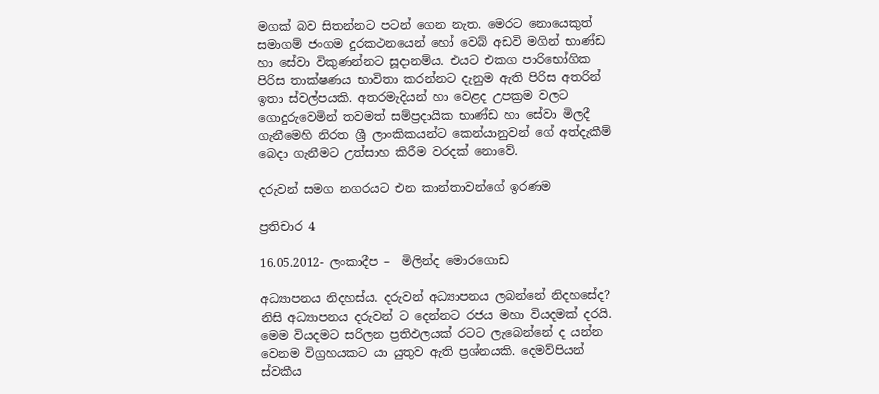මගක් බව සිතන්නට පටන් ගෙන නැත. මෙරට නොයෙකුත් සමාගම් ජංගම දුරකථනයෙන් හෝ වෙබ් අඩවි මගින් භාණ්ඩ හා සේවා විකුණන්නට සූදානම්ය. එයට එකග පාරිභෝගික පිරිස තාක්ෂණය භාවිතා කරන්නට දැනුම ඇති පිරිස අතරින් ඉතා ස්වල්පයකි. අතරමැදියන් හා වෙළද උපක්‍රම වලට ගොදුරුවෙමින් තවමත් සම්ප්‍රදායික භාණ්ඩ හා සේවා මිලදී ගැනීමෙහි නිරත ශ්‍රී ලාංකිකයන්ට කෙන්යානුවන් ගේ අත්දැකීම් බෙදා ගැනීමට උත්සාහ කිරීම වරදක් නොවේ.

දරුවන් සමග නගරයට එන කාන්තාවන්ගේ ඉරණම

ප්‍රතිචාර 4

16.05.2012- ලංකාදීප –  මිලින්ද මොරගොඩ

අධ්‍යාපනය නිදහස්ය. දරුවන් අධ්‍යාපනය ලබන්නේ නිදහසේද? නිසි අධ්‍යාපනය දරුවන් ට දෙන්නට රජය මහා වියදමක් දරයි. මෙම වියදමට සරිලන ප්‍රතිඵලයක් රටට ලැබෙන්නේ ද යන්න වෙනම විග්‍රහයකට යා යුතුව ඇති ප්‍රශ්නයකි. දෙමව්පියන් ස්වකීය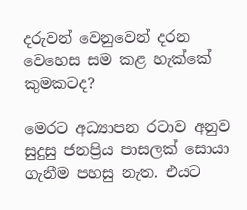දරුවන් වෙනුවෙන් දරන වෙහෙස සම කළ හැක්කේ කුමකටද?

මෙරට අධ්‍යාපන රටාව අනුව සුදුසු ජනප්‍රිය පාසලක් සොයා ගැනීම පහසු නැත. එයට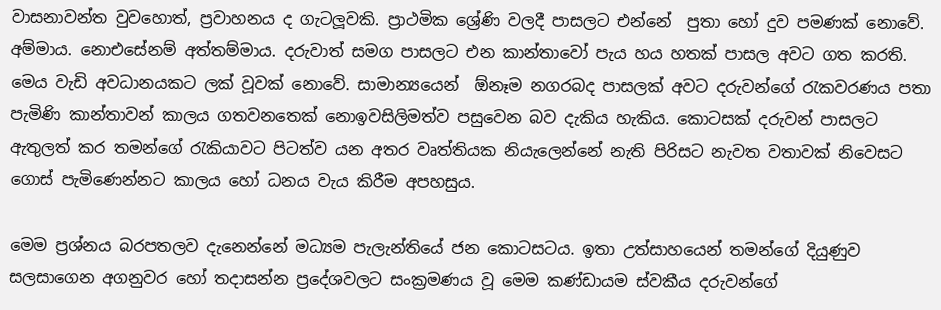වාසනාවන්ත වුවහොත්, ප්‍රවාහනය ද ගැටලූවකි. ප්‍රාථමික ශ්‍රේණි වලදී පාසලට එන්නේ  පුතා හෝ දුව පමණක් නොවේ. අම්මාය. නොඑසේනම් අත්තම්මාය. දරුවාත් සමග පාසලට එන කාන්තාවෝ පැය හය හතක් පාසල අවට ගත කරති. මෙය වැඩි අවධානයකට ලක් වූවක් නොවේ. සාමාන්‍යයෙන්  ඕනෑම නගරබද පාසලක් අවට දරුවන්ගේ රැකවරණය පතා පැමිණි කාන්තාවන් කාලය ගතවනතෙක් නොඉවසිලිමත්ව පසුවෙන බව දැකිය හැකිය. කොටසක් දරුවන් පාසලට ඇතුලත් කර තමන්ගේ රැකියාවට පිටත්ව යන අතර වෘත්තියක නියැලෙන්නේ නැති පිරිසට නැවත වතාවක් නිවෙසට ගොස් පැමිණෙන්නට කාලය හෝ ධනය වැය කිරීම අපහසුය.

මෙම ප්‍රශ්නය බරපතලව දැනෙන්නේ මධ්‍යම පැලැන්තියේ ජන කොටසටය. ඉතා උත්සාහයෙන් තමන්ගේ දියුණුව සලසාගෙන අගනුවර හෝ තදාසන්න ප්‍රදේශවලට සංක්‍රමණය වූ මෙම කණ්ඩායම ස්වකීය දරුවන්ගේ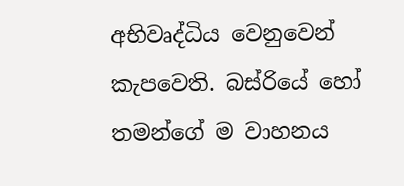අභිවෘද්ධිය වෙනුවෙන් කැපවෙති. බස්රියේ හෝ තමන්ගේ ම වාහනය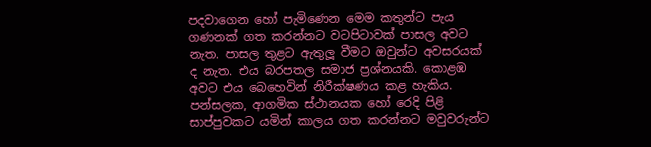පදවාගෙන හෝ පැමිණෙන මෙම කතුන්ට පැය ගණනක් ගත කරන්නට වටපිටාවක් පාසල අවට නැත. පාසල තුළට ඇතුලූ වීමට ඔවුන්ට අවසරයක් ද නැත. එය බරපතල සමාජ ප්‍රශ්නයකි. කොළඹ අවට එය බෙහෙවින් නිරීක්ෂණය කළ හැකිය. පන්සලක, ආගමික ස්ථානයක හෝ රෙදි පිළි සාප්පුවකට යමින් කාලය ගත කරන්නට මවුවරුන්ට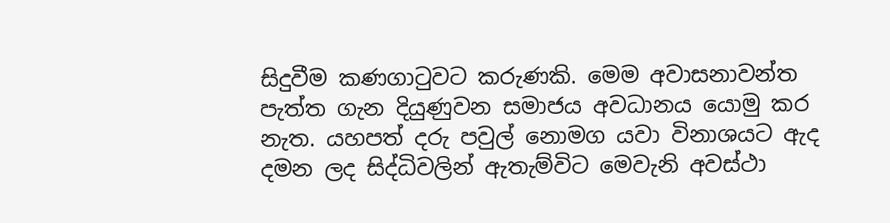සිදුවීම කණගාටුවට කරුණකි. මෙම අවාසනාවන්ත පැත්ත ගැන දියුණුවන සමාජය අවධානය යොමු කර නැත. යහපත් දරු පවුල් නොමග යවා විනාශයට ඇද දමන ලද සිද්ධිවලින් ඇතැම්විට මෙවැනි අවස්ථා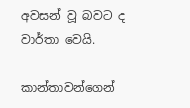අවසන් වූ බවට ද වාර්තා වෙයි.

කාන්තාවන්ගෙන්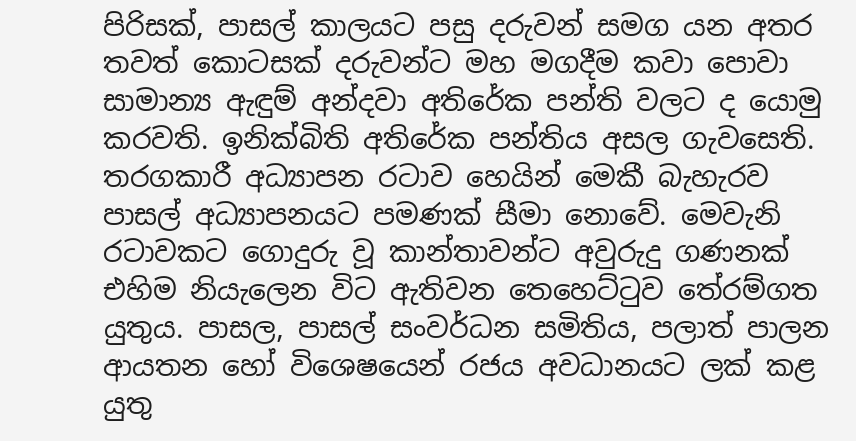පිරිසක්, පාසල් කාලයට පසු දරුවන් සමග යන අතර තවත් කොටසක් දරුවන්ට මහ මගදීම කවා පොවා සාමාන්‍ය ඇඳුම් අන්දවා අතිරේක පන්ති වලට ද යොමු කරවති. ඉනික්බිති අතිරේක පන්තිය අසල ගැවසෙති. තරගකාරී අධ්‍යාපන රටාව හෙයින් මෙකී බැහැරව පාසල් අධ්‍යාපනයට පමණක් සීමා නොවේ. මෙවැනි රටාවකට ගොදුරු වූ කාන්තාවන්ට අවුරුදු ගණනක් එහිම නියැලෙන විට ඇතිවන තෙහෙට්ටුව තේරම්ගත යුතුය. පාසල, පාසල් සංවර්ධන සමිතිය, පලාත් පාලන ආයතන හෝ විශෙෂයෙන් රජය අවධානයට ලක් කළ යුතු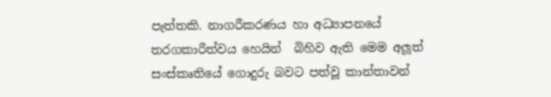පැත්තකි. නාගරීකරණය හා අධ්‍යාපනයේ තරගකාරීත්වය හෙයින්  බිහිව ඇති මෙම අලූත් සංස්කෘතියේ ගොදුරු බවට පත්වූ කාන්තාවන්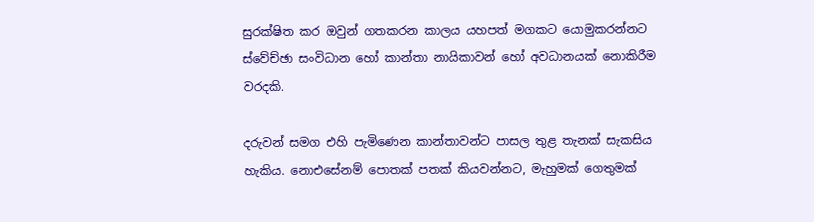සුරක්ෂිත කර ඔවුන් ගතකරන කාලය යහපත් මගකට යොමුකරන්නට ස්වේච්ඡා සංවිධාන හෝ කාන්තා නායිකාවන් හෝ අවධානයක් නොකිරීම වරදකි.

දරුවන් සමග එහි පැමිණෙන කාන්තාවන්ට පාසල තුළ තැනක් සැකසිය හැකිය. නොඑසේනම් පොතක් පතක් කියවන්නට, මැහුමක් ගෙතුමක්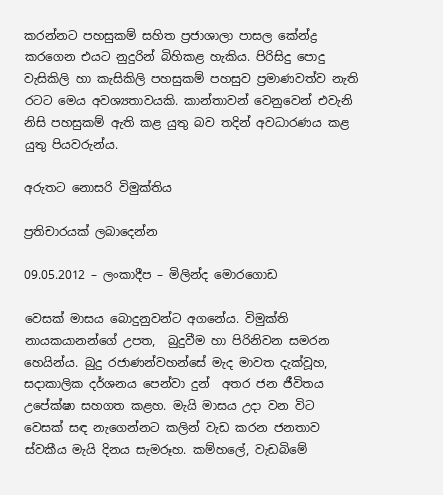කරන්නට පහසුකම් සහිත ප්‍රජාශාලා පාසල කේන්ද්‍ර කරගෙන එයට නුදුරින් බිහිකළ හැකිය. පිරිසිදු පොදු වැසිකිලි හා කැසිකිලි පහසුකම් පහසුව ප්‍රමාණවත්ව නැති රටට මෙය අවශ්‍යතාවයකි. කාන්තාවන් වෙනුවෙන් එවැනි නිසි පහසුකම් ඇති කළ යුතු බව තදින් අවධාරණය කළ යුතු පියවරුන්ය.

අරුතට නොසරි විමුක්තිය

ප්‍රතිචාරයක් ලබාදෙන්න

09.05.2012 – ලංකාදීප – මිලින්ද මොරගොඩ

වෙසක් මාසය බොදුනුවන්ට අගනේය. විමුක්ති නායකයානන්ගේ උපත,  බුදුවීම හා පිරිනිවන සමරන හෙයින්ය. බුදු රජාණන්වහන්සේ මැද මාවත දැක්වූහ, සදාකාලික දර්ශනය පෙන්වා දුන්  අතර ජන ජීවිතය උපේක්ෂා සහගත කළහ. මැයි මාසය උදා වන විට වෙසක් සඳ නැගෙන්නට කලින් වැඩ කරන ජනතාව ස්වකීය මැයි දිනය සැමරූහ. කම්හලේ, වැඩබිමේ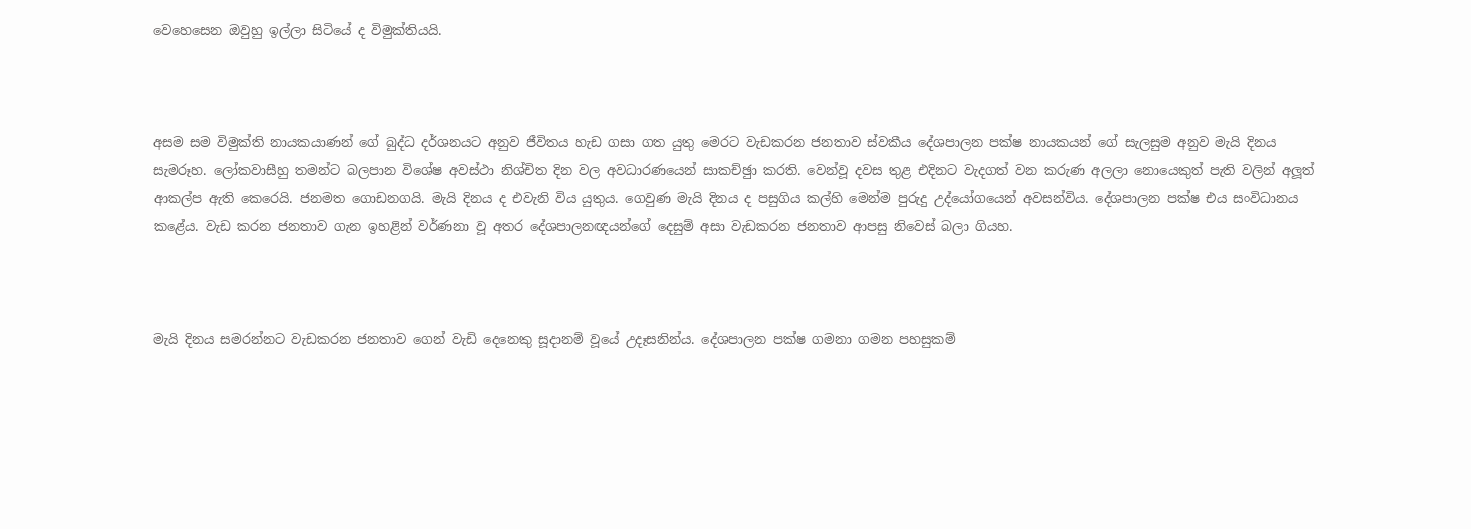වෙහෙසෙන ඔවුහු ඉල්ලා සිටියේ ද විමුක්තියයි.



අසම සම විමුක්ති නායකයාණන් ගේ බුද්ධ දර්ශනයට අනුව ජීවිතය හැඩ ගසා ගත යුතු මෙරට වැඩකරන ජනතාව ස්වකීය දේශපාලන පක්ෂ නායකයන් ගේ සැලසුම අනුව මැයි දිනය සැමරූහ. ලෝකවාසීහු තමන්ට බලපාන විශේෂ අවස්ථා නිශ්චිත දින වල අවධාරණයෙන් සාකච්ඡුා කරති. වෙන්වූ දවස තුළ එදිනට වැදගත් වන කරුණ අලලා නොයෙකුත් පැති වලින් අලූත් ආකල්ප ඇති කෙරෙයි. ජනමත ගොඩනගයි. මැයි දිනය ද එවැනි විය යුතුය. ගෙවුණ මැයි දිනය ද පසුගිය කල්හි මෙන්ම පුරුදු උද්යෝගයෙන් අවසන්විය. දේශපාලන පක්ෂ එය සංවිධානය කළේය. වැඩ කරන ජනතාව ගැන ඉහළින් වර්ණනා වූ අතර දේශපාලනඥයන්ගේ දෙසුම් අසා වැඩකරන ජනතාව ආපසු නිවෙස් බලා ගියහ.



මැයි දිනය සමරන්නට වැඩකරන ජනතාව ගෙන් වැඩි දෙනෙකු සූදානම් වූයේ උදෑසනින්ය. දේශපාලන පක්ෂ ගමනා ගමන පහසුකම්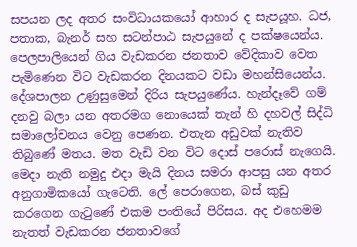සපයන ලද අතර සංවිධායකයෝ ආහාර ද සැපයූහ. ධජ, පතාක, බැනර් සහ සටන්පාඨ සැපයුනේ ද පක්ෂයෙන්ය. පෙලපාලියෙන් ගිය වැඩකරන ජනතාව වේදිකාව වෙත පැමිණෙන විට වැඩකරන දිනයකට වඩා මහන්සියෙන්ය. දේශපාලන උණුසුමෙන් දිරිය සැපයුණේය. හැන්දෑවේ ගම් දනවු බලා යන අතරමග නොයෙක් තැන් හි දහවල් සිද්ධි සමාලෝචනය වෙනු පෙණන. එතැන අඩුවක් නැතිව තිබුණේ මතය. මත වැඩි වන විට දොස් පරොස් නැගෙයි. මෙදා නැති නමුදු එදා මැයි දිනය සමරා ආපසු යන අතර අනුගාමිකයෝ ගැටෙති. ලේ පෙරාගෙන, බස් කුඩු කරගෙන ගැටුණේ එකම පංතියේ පිරිසය. අද එහෙමම නැතත් වැඩකරන ජනතාවගේ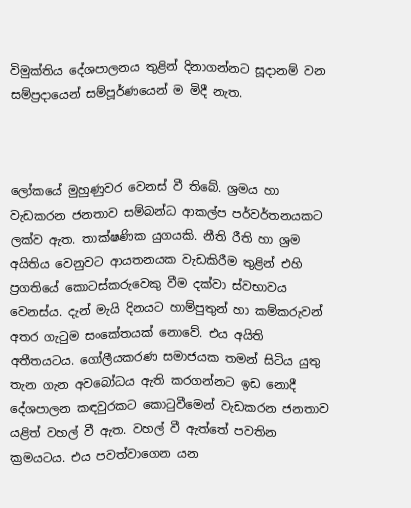විමුක්තිය දේශපාලනය තුළින් දිනාගන්නට සූදානම් වන සම්ප්‍රදායෙන් සම්පූර්ණයෙන් ම මිදී නැත.



ලෝකයේ මුහුණුවර වෙනස් වී තිබේ. ශ්‍රමය හා වැඩකරන ජනතාව සම්බන්ධ ආකල්ප පර්වර්තනයකට ලක්ව ඇත. තාක්ෂණික යුගයකි. නීති රීති හා ශ්‍රම අයිතිය වෙනුවට ආයතනයක වැඩකිරීම තුළින් එහි ප්‍රගතියේ කොටස්කරුවෙකු වීම දක්වා ස්වභාවය වෙනස්ය. දැන් මැයි දිනයට හාම්පුතුන් හා කම්කරුවන් අතර ගැටුම සංකේතයක් නොවේ. එය අයිති අතීතයටය. ගෝලීයකරණ සමාජයක තමන් සිටිය යුතු තැන ගැන අවබෝධය ඇති කරගන්නට ඉඩ නොදී දේශපාලන කඳවුරකට කොටුවීමෙන් වැඩකරන ජනතාව යළිත් වහල් වී ඇත. වහල් වී ඇත්තේ පවතින ක්‍රමයටය. එය පවත්වාගෙන යන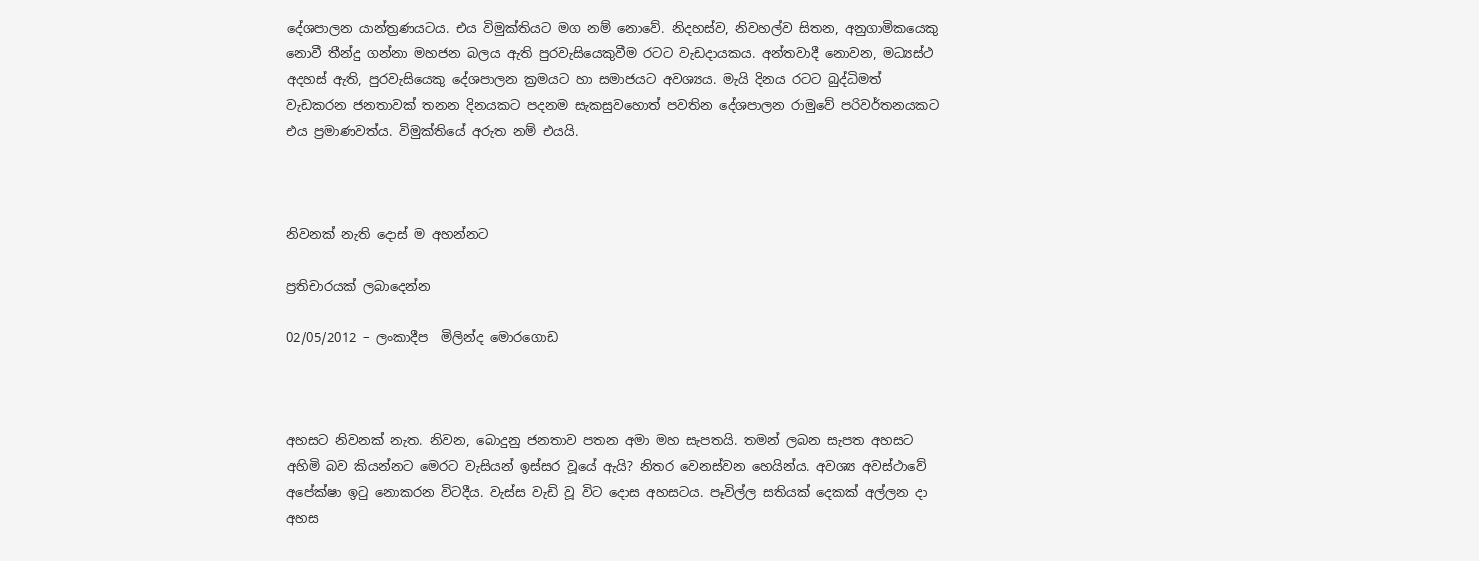දේශපාලන යාන්ත්‍රණයටය. එය විමුක්තියට මග නම් නොවේ. නිදහස්ව, නිවහල්ව සිතන, අනුගාමිකයෙකු නොවී තීන්දු ගන්නා මහජන බලය ඇති පුරවැසියෙකුවීම රටට වැඩදායකය. අන්තවාදී නොවන, මධ්‍යස්ථ අදහස් ඇති, පුරවැසියෙකු දේශපාලන ක්‍රමයට හා සමාජයට අවශ්‍යය. මැයි දිනය රටට බුද්ධිමත් වැඩකරන ජනතාවක් තනන දිනයකට පදනම සැකසුවහොත් පවතින දේශපාලන රාමුවේ පරිවර්තනයකට එය ප්‍රමාණවත්ය. විමුක්තියේ අරුත නම් එයයි.



නිවනක් නැති දොස් ම අහන්නට

ප්‍රතිචාරයක් ලබාදෙන්න

02/05/2012 – ලංකාදීප  මිලින්ද මොරගොඩ



අහසට නිවනක් නැත. නිවන, බොදුනු ජනතාව පතන අමා මහ සැපතයි. තමන් ලබන සැපත අහසට අහිමි බව කියන්නට මෙරට වැසියන් ඉස්සර වූයේ ඇයි? නිතර වෙනස්වන හෙයින්ය. අවශ්‍ය අවස්ථාවේ අපේක්ෂා ඉටු නොකරන විටදීය. වැස්ස වැඩි වූ විට දොස අහසටය. පෑවිල්ල සතියක් දෙකක් අල්ලන දා අහස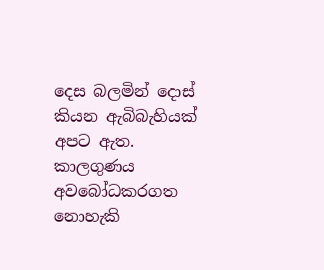දෙස බලමින් දොස් කියන ඇබිබැහියක් අපට ඇත. කාලගුණය අවබෝධකරගත නොහැකි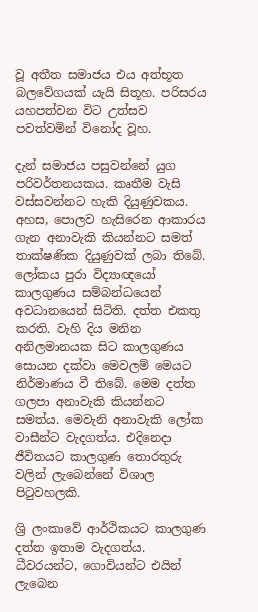වූ අතීත සමාජය එය අත්භූත බලවේගයක් යැයි සිතූහ. පරිසරය යහපත්වන විට උත්සව පවත්වමින් විනෝද වූහ.

දැන් සමාජය පසුවන්නේ යුග පරිවර්තනයකය. කෘතීම වැසි වස්සවන්නට හැකි දියුණුවකය. අහස, පොලව හැසිරෙන ආකාරය ගැන අනාවැකි කියන්නට සමත් තාක්ෂණික දියුණුවක් ලබා තිබේ. ලෝකය පුරා විද්‍යාඥයෝ කාලගුණය සම්බන්ධයෙන් අවධානයෙන් සිටිති. දත්ත එකතු කරති. වැහි දිය මනින  අනිලමානයක සිට කාලගුණය සොයන දක්වා මෙවලම් මෙයට නිර්මාණය වී තිබේ. මෙම දත්ත ගලපා අනාවැකි කියන්නට සමත්ය. මෙවැනි අනාවැකි ලෝක වාසීන්ට වැදගත්ය. එදිනෙදා ජීවිතයට කාලගුණ තොරතුරු වලින් ලැබෙන්නේ විශාල පිටුවහලකි.

ශ්‍රි ලංකාවේ ආර්ථිකයට කාලගුණ දත්ත ඉතාම වැදගත්ය. ධීවරයන්ට, ගොවියන්ට එයින් ලැබෙන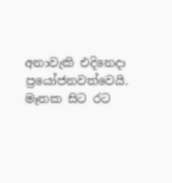අනාවැකි එදිනෙදා ප්‍රයෝජනවත්වෙයි. මෑතක සිට රට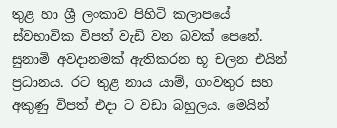තුළ හා ශ්‍රී ලංකාව පිහිටි කලාපයේ ස්වභාවික විපත් වැඩි වන බවක් පෙනේ. සුනාමි අවදානමක් ඇතිකරන භූ චලන එයින් ප්‍රධානය. රට තුළ නාය යාම්, ගංවතුර සහ අකුණු විපත් එදා ට වඩා බහුලය. මෙයින්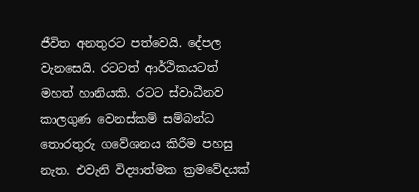ජීවිත අනතුරට පත්වෙයි. දේපල වැනසෙයි. රටටත් ආර්ථිකයටත් මහත් හානියකි. රටට ස්වාධීනව කාලගුණ වෙනස්කම් සම්බන්ධ තොරතුරු ගවේශනය කිරීම පහසු නැත. එවැනි විද්‍යාත්මක ක්‍රමවේදයක්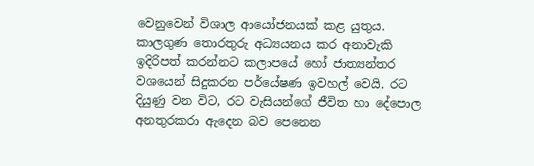වෙනුවෙන් විශාල ආයෝජනයක් කළ යුතුය. කාලගුණ තොරතුරු අධ්‍යයනය කර අනාවැකි ඉදිරිපත් කරන්නට කලාපයේ හෝ ජාත්‍යන්තර වශයෙන් සිදුකරන පර්යේෂණ ඉවහල් වෙයි. රට දියුණු වන විට, රට වැසියන්ගේ ජීවිත හා දේපොල අනතුරකරා ඇදෙන බව පෙනෙන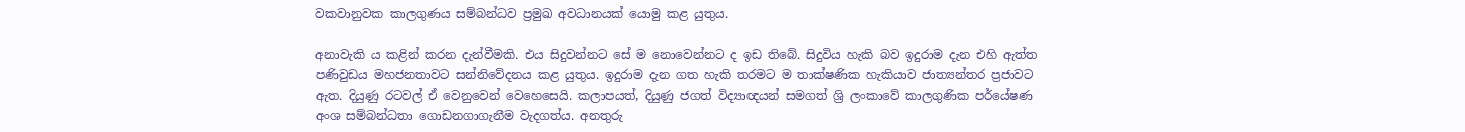වකවානුවක කාලගුණය සම්බන්ධව ප්‍රමුඛ අවධානයක් යොමු කළ යුතුය.

අනාවැකි ය කළින් කරන දැන්වීමකි. එය සිදුවන්නට සේ ම නොවෙන්නට ද ඉඩ තිබේ. සිදුවිය හැකි බව ඉදුරාම දැන එහි ඇත්ත පණිවුඩය මහජනතාවට සන්නිවේදනය කළ යුතුය. ඉදුරාම දැන ගත හැකි තරමට ම තාක්ෂණික හැකියාව ජාත්‍යන්තර ප්‍රජාවට ඇත. දියුණු රටවල් ඒ වෙනුවෙන් වෙහෙසෙයි. කලාපයත්, දියුණු ජගත් විද්‍යාඥයන් සමගත් ශ්‍රි ලංකාවේ කාලගුණික පර්යේෂණ අංශ සම්බන්ධතා ගොඩනගාගැනීම වැදගත්ය. අනතුරු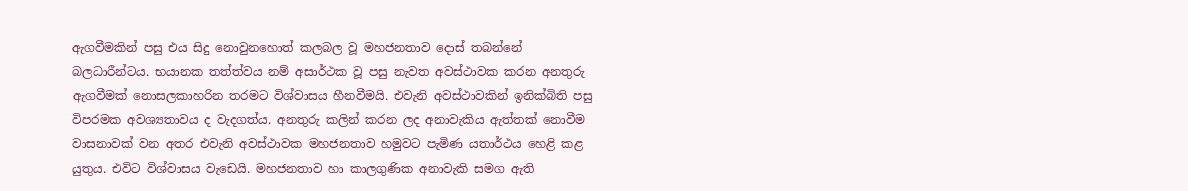ඇගවීමකින් පසු එය සිදු නොවුනහොත් කලබල වූ මහජනතාව දොස් තබන්නේ බලධාරීන්ටය. භයානක තත්ත්වය නම් අසාර්ථක වූ පසු නැවත අවස්ථාවක කරන අනතුරු ඇගවීමක් නොසලකාහරින තරමට විශ්වාසය හීනවීමයි. එවැනි අවස්ථාවකින් ඉනික්බිති පසු විපරමක අවශ්‍යතාවය ද වැදගත්ය. අනතුරු කලින් කරන ලද අනාවැකිය ඇත්තක් නොවීම වාසනාවක් වන අතර එවැනි අවස්ථාවක මහජනතාව හමුවට පැමිණ යතාර්ථය හෙළි කළ යුතුය. එවිට විශ්වාසය වැඩෙයි. මහජනතාව හා කාලගුණික අනාවැකි සමග ඇති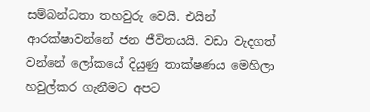සම්බන්ධතා තහවුරු වෙයි. එයින් ආරක්ෂාවන්නේ ජන ජීවිතයයි. වඩා වැදගත් වන්නේ ලෝකයේ දියුණු තාක්ෂණය මෙහිලා හවුල්කර ගැනීමට අපට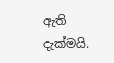ඇති දැක්මයි.